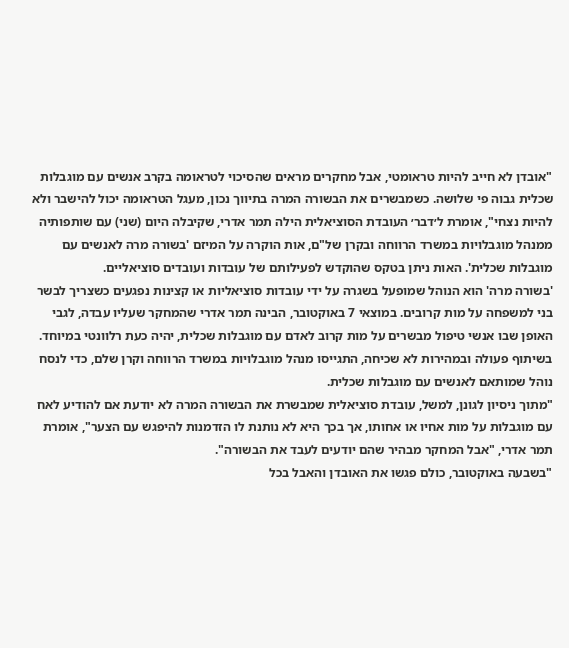"אובדן לא חייב להיות טראומטי, אבל מחקרים מראים שהסיכוי לטראומה בקרב אנשים עם מוגבלות שכלית גבוה פי שלושה. כשמבשרים את הבשורה המרה בתיווך נכון, מעגל הטראומה יכול להישבר ולא להיות נצחי", אומרת ל׳דבר׳ העובדת הסוציאלית הילה תמר אדרי, שקיבלה היום (שני) עם שותפותיה ממנהל מוגבלויות במשרד הרווחה ובקרן של"ם, אות הוקרה על המיזם 'בשורה מרה לאנשים עם מוגבלות שכלית'. האות ניתן בטקס שהוקדש לפעילותם של עובדות ועובדים סוציאליים.
'בשורה מרה' הוא הנוהל שמופעל בשגרה על ידי עובדות סוציאליות או קצינות נפגעים כשצריך לבשר בני למשפחה על מות קרובים. במוצאי 7 באוקטובר, הבינה תמר אדרי שהמחקר שעליו עבדה, לגבי האופן שבו אנשי טיפול מבשרים על מות קרוב לאדם עם מוגבלות שכלית, יהיה כעת רלוונטי במיוחד. בשיתוף פעולה ובמהירות לא שכיחה, התגייסו מנהל מוגבלויות במשרד הרווחה וקרן שלם, כדי לנסח נוהל שמותאם לאנשים עם מוגבלות שכלית.
"מתוך ניסיון לגונן, למשל, עובדת סוציאלית שמבשרת את הבשורה המרה לא יודעת אם להודיע לאח עם מוגבלות על מות אחיו או אחותו, אך בכך היא לא נותנת לו הזדמנות להיפגש עם הצער", אומרת תמר אדרי, "אבל המחקר מבהיר שהם יודעים לעבד את הבשורה".
"בשבעה באוקטובר, כולם פגשו את האובדן והאבל בכל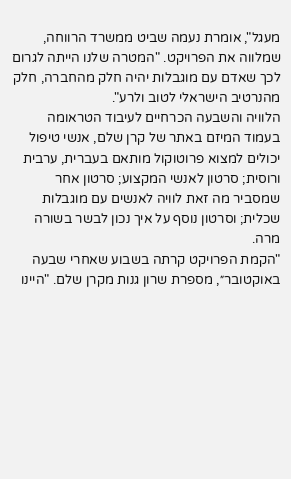מעגל", אומרת נעמה שביט ממשרד הרווחה, שמלווה את הפרויקט. "המטרה שלנו הייתה לגרום לכך שאדם עם מוגבלות יהיה חלק מהחברה, חלק מהנרטיב הישראלי לטוב ולרע".
הלוויה והשבעה הכרחיים לעיבוד הטראומה
בעמוד המיזם באתר של קרן שלם, אנשי טיפול יכולים למצוא פרוטוקול מותאם בעברית, ערבית ורוסית; סרטון לאנשי המקצוע; סרטון אחר שמסביר מה זאת לוויה לאנשים עם מוגבלות שכלית; וסרטון נוסף על איך נכון לבשר בשורה מרה.
"הקמת הפרויקט קרתה בשבוע שאחרי שבעה באוקטובר״, מספרת שרון גנות מקרן שלם. "היינו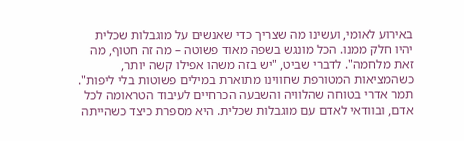באירוע לאומי, ועשינו מה שצריך כדי שאנשים על מוגבלות שכלית יהיו חלק ממנו. הכל מונגש בשפה מאוד פשוטה – מה זה חטוף, מה זאת מלחמה". לדברי שביט, "יש בזה משהו אפילו קשה יותר, כשהמציאות המטורפת שחווינו מתוארת במילים פשוטות בלי ליפות".
תמר אדרי בטוחה שהלוויה והשבעה הכרחיים לעיבוד הטראומה לכל אדם, ובוודאי לאדם עם מוגבלות שכלית. היא מספרת כיצד כשהייתה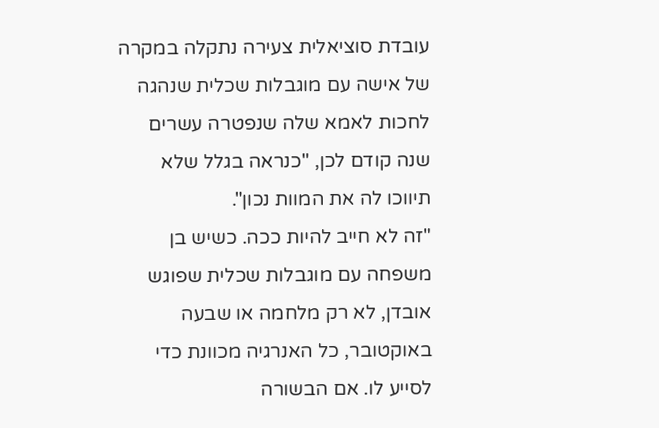עובדת סוציאלית צעירה נתקלה במקרה של אישה עם מוגבלות שכלית שנהגה לחכות לאמא שלה שנפטרה עשרים שנה קודם לכן, "כנראה בגלל שלא תיווכו לה את המוות נכון".
"זה לא חייב להיות ככה. כשיש בן משפחה עם מוגבלות שכלית שפוגש אובדן, לא רק מלחמה או שבעה באוקטובר, כל האנרגיה מכוונת כדי לסייע לו. אם הבשורה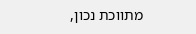מתווכת נכון,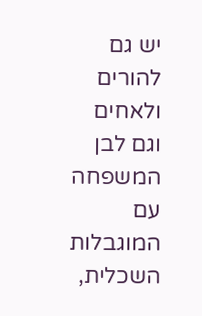יש גם להורים ולאחים וגם לבן המשפחה עם המוגבלות השכלית,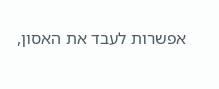אפשרות לעבד את האסון,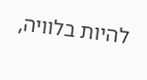להיות בלוויה,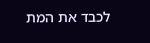לכבד את המת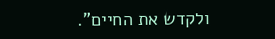ולקדש את החיים".